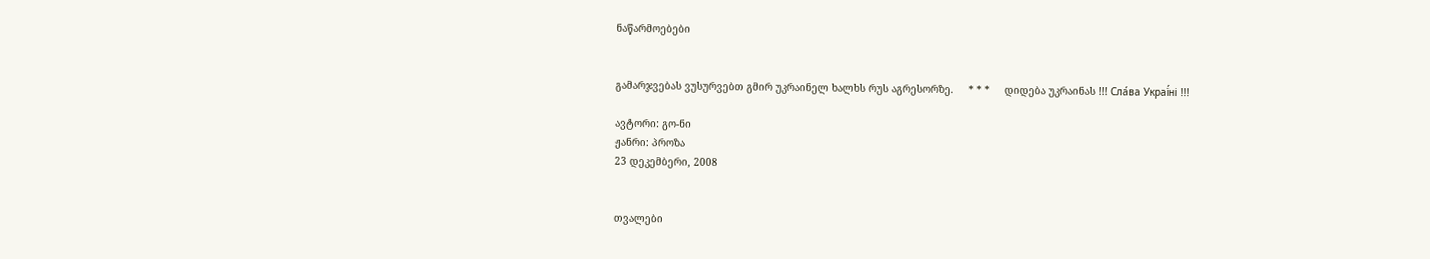ნაწარმოებები


გამარჯვებას ვუსურვებთ გმირ უკრაინელ ხალხს რუს აგრესორზე.     * * *     დიდება უკრაინას !!! Сла́ва Украї́ні !!!

ავტორი: გო-ნი
ჟანრი: პროზა
23 დეკემბერი, 2008


თვალები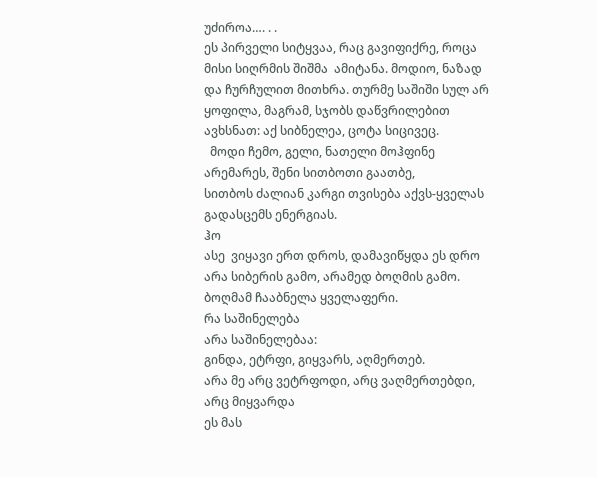უძიროა…. . .
ეს პირველი სიტყვაა, რაც გავიფიქრე, როცა მისი სიღრმის შიშმა  ამიტანა. მოდიო, ნაზად და ჩურჩულით მითხრა. თურმე საშიში სულ არ  ყოფილა, მაგრამ, სჯობს დაწვრილებით ავხსნათ: აქ სიბნელეა, ცოტა სიცივეც.
  მოდი ჩემო, გელი, ნათელი მოჰფინე არემარეს, შენი სითბოთი გაათბე,
სითბოს ძალიან კარგი თვისება აქვს-ყველას გადასცემს ენერგიას.
ჰო
ასე  ვიყავი ერთ დროს, დამავიწყდა ეს დრო არა სიბერის გამო, არამედ ბოღმის გამო.
ბოღმამ ჩააბნელა ყველაფერი.
რა საშინელება
არა საშინელებაა:
გინდა, ეტრფი, გიყვარს, აღმერთებ.
არა მე არც ვეტრფოდი, არც ვაღმერთებდი, არც მიყვარდა
ეს მას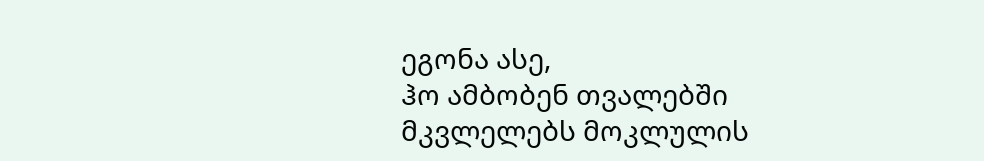ეგონა ასე,
ჰო ამბობენ თვალებში მკვლელებს მოკლულის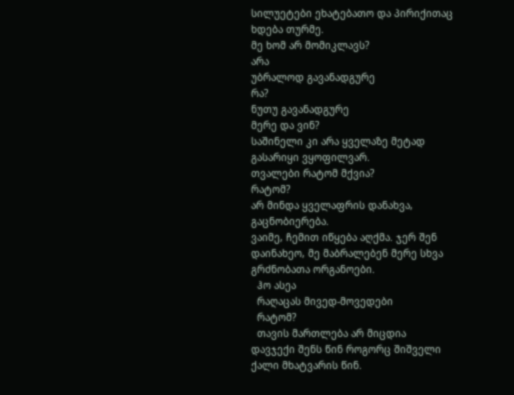სილუეტები ეხატებათო და პირიქითაც ხდება თურმე.
მე ხომ არ მომიკლავს?
არა
უბრალოდ გავანადგურე
რა?
ნუთუ გავანადგურე
მერე და ვინ?
საშინელი კი არა ყველაზე მეტად გასარიყი ვყოფილვარ.
თვალები რატომ მქვია?
რატომ?
არ მინდა ყველაფრის დანახვა,
გაცნობიერება.
ვაიმე, ჩემით იწყება აღქმა. ჯერ შენ დაინახეო, მე მაბრალებენ მერე სხვა გრძნობათა ორგანოები.
  ჰო ასეა
  რაღაცას მივედ-მოვედები
  რატომ?
  თავის მართლება არ მიცდია
დავჯექი შენს წინ როგორც შიშველი ქალი მხატვარის წინ.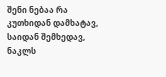შენი ნებაა რა კუთხიდან დამხატავ, საიდან შემხედავ, ნაკლს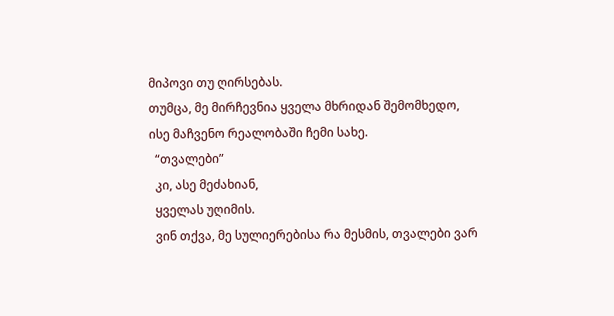მიპოვი თუ ღირსებას.
თუმცა, მე მირჩევნია ყველა მხრიდან შემომხედო, ისე მაჩვენო რეალობაში ჩემი სახე.
  “თვალები”
  კი, ასე მეძახიან,
  ყველას უღიმის.
  ვინ თქვა, მე სულიერებისა რა მესმის, თვალები ვარ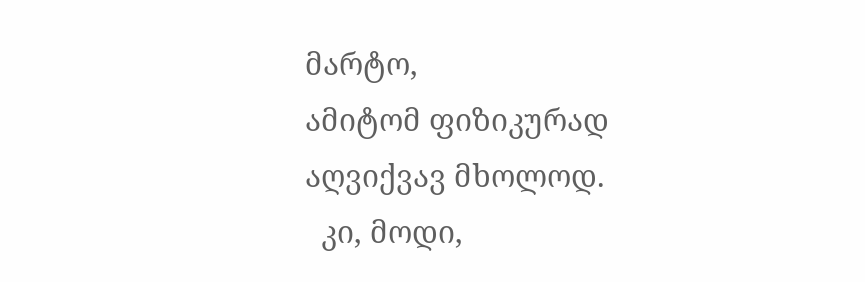მარტო,
ამიტომ ფიზიკურად აღვიქვავ მხოლოდ.
  კი, მოდი,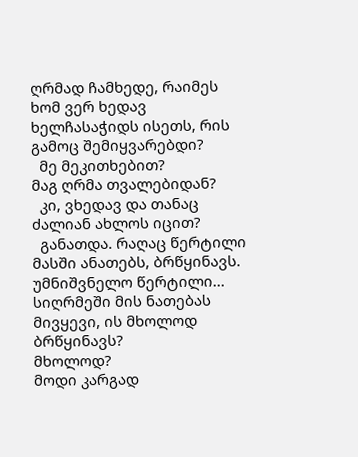ღრმად ჩამხედე, რაიმეს ხომ ვერ ხედავ ხელჩასაჭიდს ისეთს, რის გამოც შემიყვარებდი?
  მე მეკითხებით?
მაგ ღრმა თვალებიდან?
  კი, ვხედავ და თანაც ძალიან ახლოს იცით?
  განათდა. რაღაც წერტილი მასში ანათებს, ბრწყინავს.
უმნიშვნელო წერტილი... სიღრმეში მის ნათებას მივყევი, ის მხოლოდ    ბრწყინავს?
მხოლოდ?
მოდი კარგად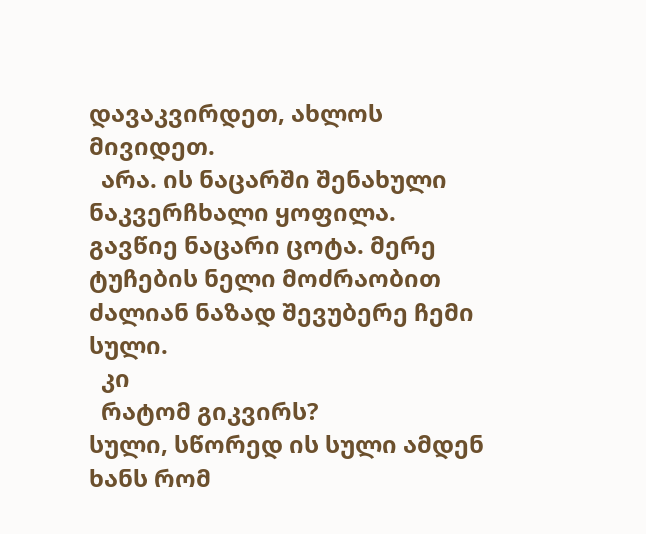დავაკვირდეთ, ახლოს მივიდეთ.
  არა. ის ნაცარში შენახული ნაკვერჩხალი ყოფილა. გავწიე ნაცარი ცოტა. მერე ტუჩების ნელი მოძრაობით ძალიან ნაზად შევუბერე ჩემი სული.
  კი
  რატომ გიკვირს?
სული, სწორედ ის სული ამდენ ხანს რომ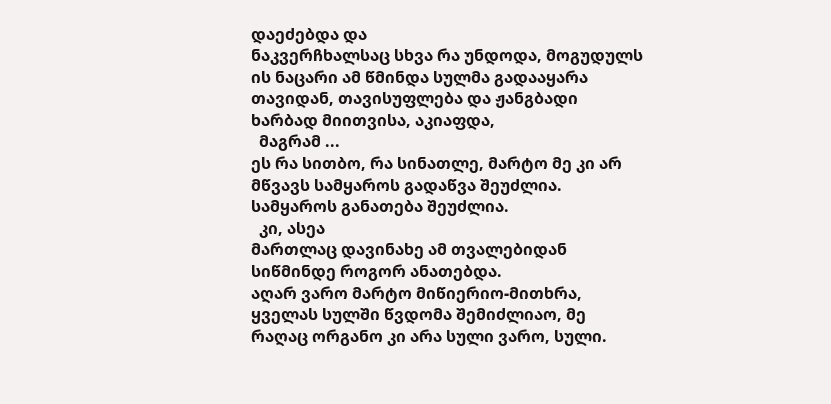დაეძებდა და
ნაკვერჩხალსაც სხვა რა უნდოდა, მოგუდულს ის ნაცარი ამ წმინდა სულმა გადააყარა თავიდან, თავისუფლება და ჟანგბადი ხარბად მიითვისა, აკიაფდა,
  მაგრამ ...
ეს რა სითბო, რა სინათლე, მარტო მე კი არ მწვავს სამყაროს გადაწვა შეუძლია. სამყაროს განათება შეუძლია.
  კი, ასეა
მართლაც დავინახე ამ თვალებიდან სიწმინდე როგორ ანათებდა.
აღარ ვარო მარტო მიწიერიო-მითხრა, ყველას სულში წვდომა შემიძლიაო, მე რაღაც ორგანო კი არა სული ვარო, სული.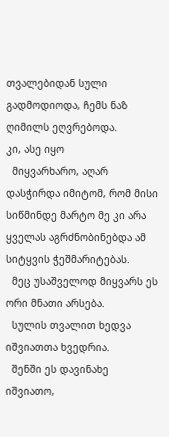თვალებიდან სული გადმოდიოდა, ჩემს ნაზ ღიმილს ეღვრებოდა.
კი, ასე იყო
  მიყვარხარო, აღარ დასჭირდა იმიტომ, რომ მისი სიწმინდე მარტო მე კი არა ყველას აგრძნობინებდა ამ სიტყვის ჭეშმარიტებას.
  მეც უსაშველოდ მიყვარს ეს ორი მნათი არსება.
  სულის თვალით ხედვა იშვიათთა ხვედრია.
  შენში ეს დავინახე იშვიათო,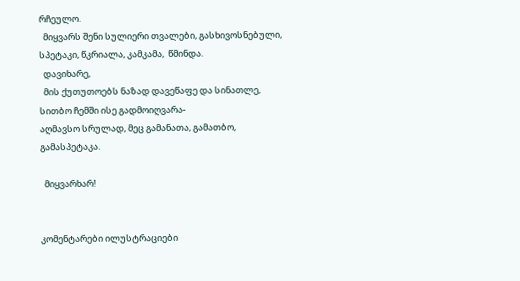რჩეულო.
  მიყვარს შენი სულიერი თვალები, გასხივოსნებული, სპეტაკი, წკრიალა, კამკამა,  წმინდა.
  დავიხარე,
  მის ქუთუთოებს ნაზად დავეწაფე და სინათლე, სითბო ჩემში ისე გადმოიღვარა-
აღმავსო სრულად, მეც გამანათა, გამათბო, გამასპეტაკა.

  მიყვარხარ!


კომენტარები ილუსტრაციები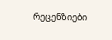რეცენზიები